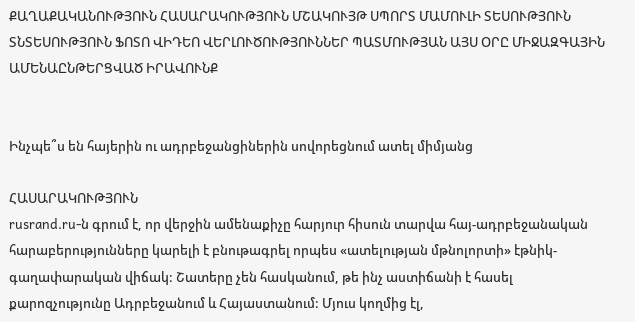ՔԱՂԱՔԱԿԱՆՈՒԹՅՈՒՆ ՀԱՍԱՐԱԿՈՒԹՅՈՒՆ ՄՇԱԿՈՒՅԹ ՍՊՈՐՏ ՄԱՄՈՒԼԻ ՏԵՍՈՒԹՅՈՒՆ ՏՆՏԵՍՈՒԹՅՈՒՆ ՖՈՏՈ ՎԻԴԵՈ ՎԵՐԼՈՒԾՈՒԹՅՈՒՆՆԵՐ ՊԱՏՄՈՒԹՅԱՆ ԱՅՍ ՕՐԸ ՄԻՋԱԶԳԱՅԻՆ ԱՄԵՆԱԸՆԹԵՐՑՎԱԾ ԻՐԱՎՈՒՆՔ


Ինչպե՞ս են հայերին ու ադրբեջանցիներին սովորեցնում ատել միմյանց

ՀԱՍԱՐԱԿՈՒԹՅՈՒՆ
rusrand.ru-ն գրում է, որ վերջին ամենաքիչը հարյուր հիսուն տարվա հայ-ադրբեջանական հարաբերությունները կարելի է բնութագրել որպես «ատելության մթնոլորտի» էթնիկ-գաղափարական վիճակ: Շատերը չեն հասկանում, թե ինչ աստիճանի է հասել քարոզչությունը Ադրբեջանում և Հայաստանում: Մյուս կողմից էլ,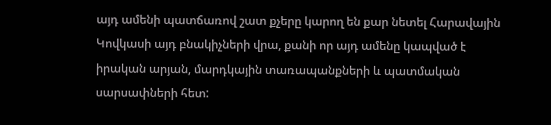այդ ամենի պատճառով շատ քչերը կարող են քար նետել Հարավային Կովկասի այդ բնակիչների վրա, քանի որ այդ ամենը կապված է իրական արյան, մարդկային տառապանքների և պատմական սարսափների հետ: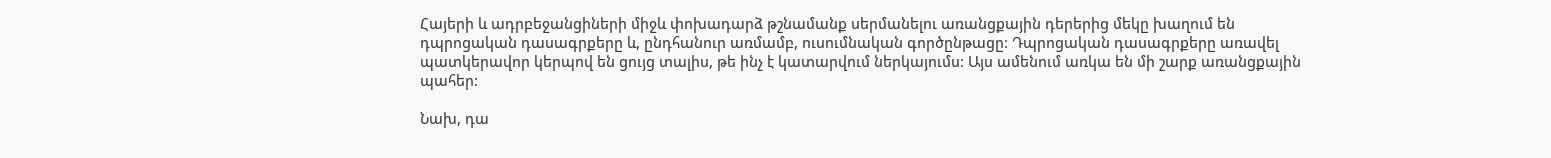Հայերի և ադրբեջանցիների միջև փոխադարձ թշնամանք սերմանելու առանցքային դերերից մեկը խաղում են դպրոցական դասագրքերը և, ընդհանուր առմամբ, ուսումնական գործընթացը: Դպրոցական դասագրքերը առավել պատկերավոր կերպով են ցույց տալիս, թե ինչ է կատարվում ներկայումս: Այս ամենում առկա են մի շարք առանցքային պահեր:

Նախ, դա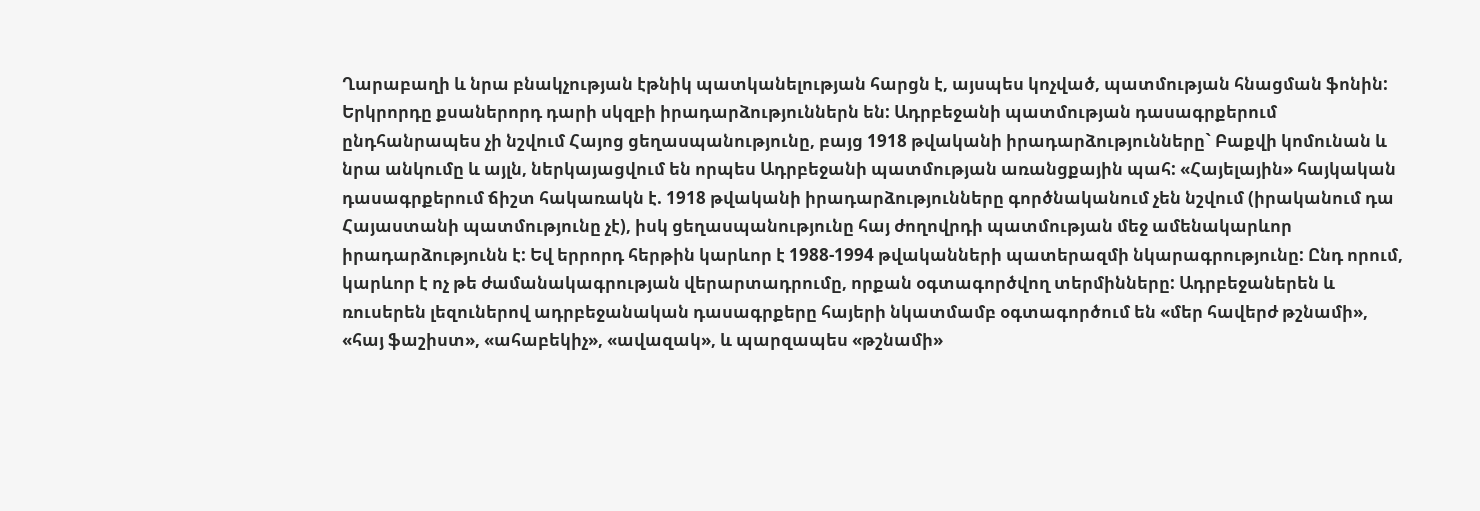Ղարաբաղի և նրա բնակչության էթնիկ պատկանելության հարցն է, այսպես կոչված, պատմության հնացման ֆոնին: Երկրորդը քսաներորդ դարի սկզբի իրադարձություններն են: Ադրբեջանի պատմության դասագրքերում ընդհանրապես չի նշվում Հայոց ցեղասպանությունը, բայց 1918 թվականի իրադարձությունները` Բաքվի կոմունան և նրա անկումը և այլն, ներկայացվում են որպես Ադրբեջանի պատմության առանցքային պահ: «Հայելային» հայկական դասագրքերում ճիշտ հակառակն է. 1918 թվականի իրադարձությունները գործնականում չեն նշվում (իրականում դա Հայաստանի պատմությունը չէ), իսկ ցեղասպանությունը հայ ժողովրդի պատմության մեջ ամենակարևոր իրադարձությունն է: Եվ երրորդ հերթին կարևոր է 1988-1994 թվականների պատերազմի նկարագրությունը: Ընդ որում, կարևոր է ոչ թե ժամանակագրության վերարտադրումը, որքան օգտագործվող տերմինները: Ադրբեջաներեն և ռուսերեն լեզուներով ադրբեջանական դասագրքերը հայերի նկատմամբ օգտագործում են «մեր հավերժ թշնամի», «հայ ֆաշիստ», «ահաբեկիչ», «ավազակ», և պարզապես «թշնամի»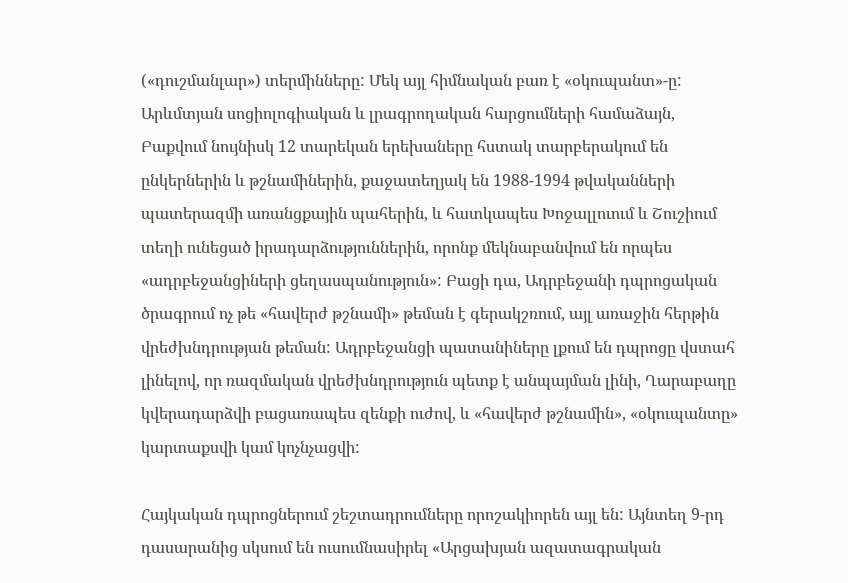(«դուշմանլար») տերմինները: Մեկ այլ հիմնական բառ է «օկուպանտ»-ը: Արևմտյան սոցիոլոգիական և լրագրողական հարցումների համաձայն, Բաքվում նույնիսկ 12 տարեկան երեխաները հստակ տարբերակում են ընկերներին և թշնամիներին, քաջատեղյակ են 1988-1994 թվականների պատերազմի առանցքային պահերին, և հատկապես Խոջալլուում և Շուշիում տեղի ունեցած իրադարձություններին, որոնք մեկնաբանվում են որպես «ադրբեջանցիների ցեղասպանություն»: Բացի դա, Ադրբեջանի դպրոցական ծրագրում ոչ թե «հավերժ թշնամի» թեման է գերակշռում, այլ առաջին հերթին վրեժխնդրության թեման: Ադրբեջանցի պատանիները լքում են դպրոցը վստահ լինելով, որ ռազմական վրեժխնդրություն պետք է անպայման լինի, Ղարաբաղը կվերադարձվի բացառապես զենքի ուժով, և «հավերժ թշնամին», «օկուպանտը» կարտաքսվի կամ կոչնչացվի:

Հայկական դպրոցներում շեշտադրումները որոշակիորեն այլ են: Այնտեղ 9-րդ դասարանից սկսում են ուսումնասիրել «Արցախյան ազատագրական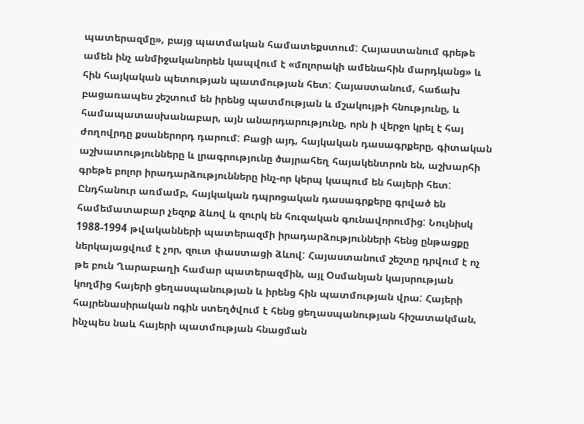պատերազմը», բայց պատմական համատեքստում: Հայաստանում գրեթե ամեն ինչ անմիջականորեն կապվում է «մոլորակի ամենահին մարդկանց» և հին հայկական պետության պատմության հետ: Հայաստանում, հաճախ բացառապես շեշտում են իրենց պատմության և մշակույթի հնությունը, և համապատասխանաբար, այն անարդարությունը, որն ի վերջո կրել է հայ ժողովրդը քսաներորդ դարում: Բացի այդ, հայկական դասագրքերը, գիտական աշխատությունները և լրագրությունը ծայրահեղ հայակենտրոն են, աշխարհի գրեթե բոլոր իրադարձությունները ինչ-որ կերպ կապում են հայերի հետ: Ընդհանուր առմամբ, հայկական դպրոցական դասագրքերը գրված են համեմատաբար չեզոք ձևով և զուրկ են հուզական գունավորումից: Նույնիսկ 1988-1994 թվականների պատերազմի իրադարձությունների հենց ընթացքը ներկայացվում է չոր, զուտ փաստացի ձևով: Հայաստանում շեշտը դրվում է ոչ թե բուն Ղարաբաղի համար պատերազմին, այլ Օսմանյան կայսրության կողմից հայերի ցեղասպանության և իրենց հին պատմության վրա: Հայերի հայրենասիրական ոգին ստեղծվում է հենց ցեղասպանության հիշատակման, ինչպես նաև հայերի պատմության հնացման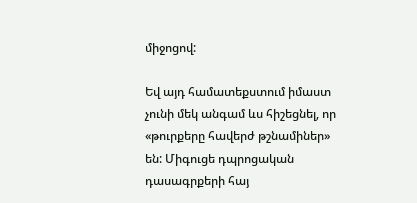միջոցով:

Եվ այդ համատեքստում իմաստ չունի մեկ անգամ ևս հիշեցնել, որ «թուրքերը հավերժ թշնամիներ» են: Միգուցե դպրոցական դասագրքերի հայ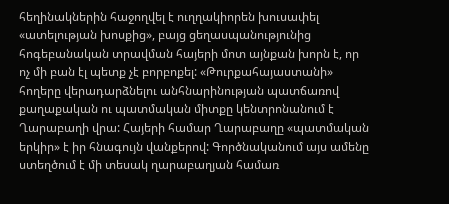հեղինակներին հաջողվել է ուղղակիորեն խուսափել «ատելության խոսքից», բայց ցեղասպանությունից հոգեբանական տրավման հայերի մոտ այնքան խորն է, որ ոչ մի բան էլ պետք չէ բորբոքել: «Թուրքահայաստանի» հողերը վերադարձնելու անհնարինության պատճառով քաղաքական ու պատմական միտքը կենտրոնանում է Ղարաբաղի վրա: Հայերի համար Ղարաբաղը «պատմական երկիր» է իր հնագույն վանքերով: Գործնականում այս ամենը ստեղծում է մի տեսակ ղարաբաղյան համառ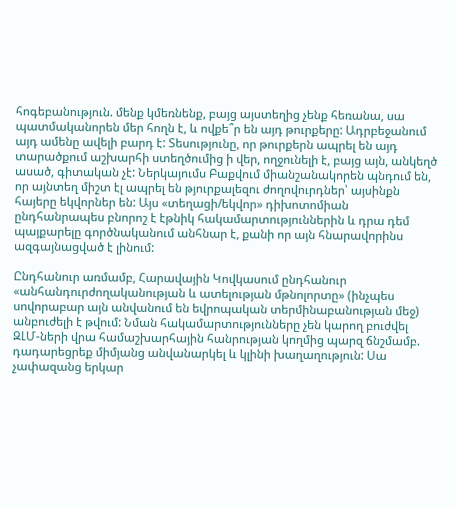հոգեբանություն. մենք կմեռնենք, բայց այստեղից չենք հեռանա, սա պատմականորեն մեր հողն է, և ովքե՞ր են այդ թուրքերը: Ադրբեջանում այդ ամենը ավելի բարդ է: Տեսությունը, որ թուրքերն ապրել են այդ տարածքում աշխարհի ստեղծումից ի վեր, ողջունելի է, բայց այն, անկեղծ ասած, գիտական չէ: Ներկայումս Բաքվում միանշանակորեն պնդում են, որ այնտեղ միշտ էլ ապրել են թյուրքալեզու ժողովուրդներ՝ այսինքն հայերը եկվորներ են: Այս «տեղացի/եկվոր» դիխոտոմիան ընդհանրապես բնորոշ է էթնիկ հակամարտություններին և դրա դեմ պայքարելը գործնականում անհնար է, քանի որ այն հնարավորինս ազգայնացված է լինում:

Ընդհանուր առմամբ, Հարավային Կովկասում ընդհանուր «անհանդուրժողականության և ատելության մթնոլորտը» (ինչպես սովորաբար այն անվանում են եվրոպական տերմինաբանության մեջ) անբուժելի է թվում: Նման հակամարտությունները չեն կարող բուժվել ԶԼՄ-ների վրա համաշխարհային հանրության կողմից պարզ ճնշմամբ. դադարեցրեք միմյանց անվանարկել և կլինի խաղաղություն: Սա չափազանց երկար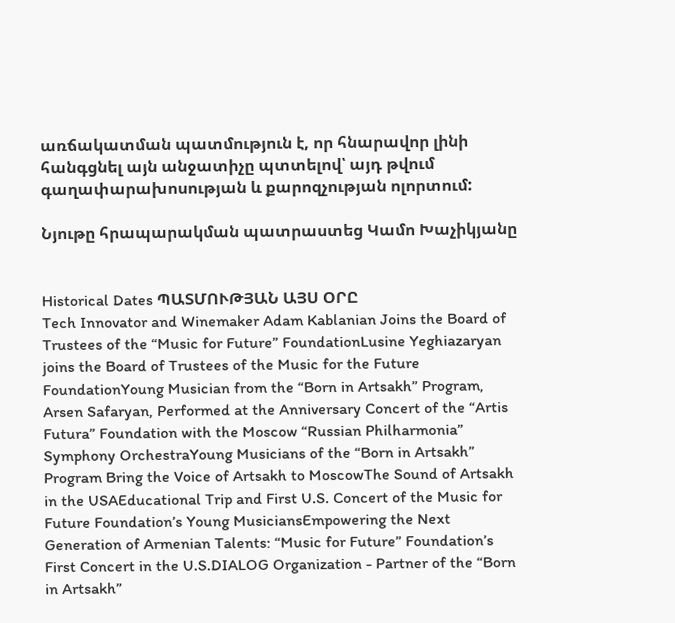առճակատման պատմություն է, որ հնարավոր լինի հանգցնել այն անջատիչը պտտելով՝ այդ թվում գաղափարախոսության և քարոզչության ոլորտում:

Նյութը հրապարակման պատրաստեց Կամո Խաչիկյանը


Historical Dates ՊԱՏՄՈՒԹՅԱՆ ԱՅՍ ՕՐԸ
Tech Innovator and Winemaker Adam Kablanian Joins the Board of Trustees of the “Music for Future” FoundationLusine Yeghiazaryan joins the Board of Trustees of the Music for the Future FoundationYoung Musician from the “Born in Artsakh” Program, Arsen Safaryan, Performed at the Anniversary Concert of the “Artis Futura” Foundation with the Moscow “Russian Philharmonia” Symphony OrchestraYoung Musicians of the “Born in Artsakh” Program Bring the Voice of Artsakh to MoscowThe Sound of Artsakh in the USAEducational Trip and First U.S. Concert of the Music for Future Foundation’s Young MusiciansEmpowering the Next Generation of Armenian Talents: “Music for Future” Foundation’s First Concert in the U.S.DIALOG Organization - Partner of the “Born in Artsakh”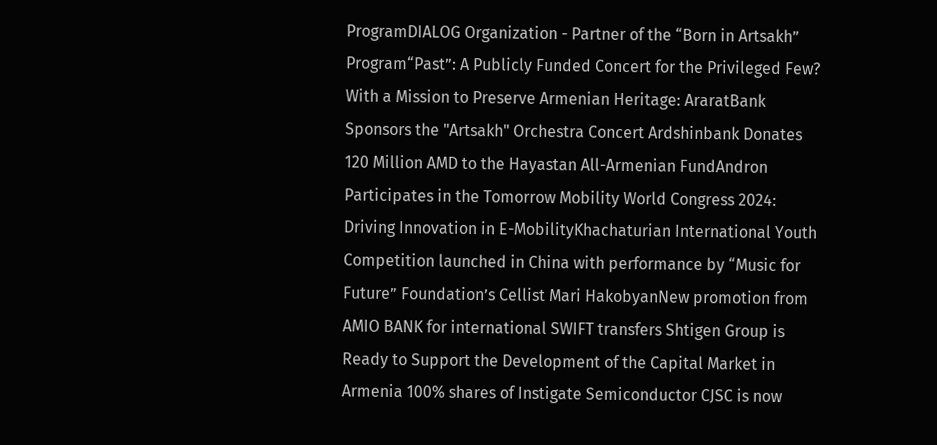ProgramDIALOG Organization - Partner of the “Born in Artsakh” Program“Past”: A Publicly Funded Concert for the Privileged Few? With a Mission to Preserve Armenian Heritage: AraratBank Sponsors the "Artsakh" Orchestra Concert Ardshinbank Donates 120 Million AMD to the Hayastan All-Armenian FundAndron Participates in the Tomorrow Mobility World Congress 2024: Driving Innovation in E-MobilityKhachaturian International Youth Competition launched in China with performance by “Music for Future” Foundation’s Cellist Mari HakobyanNew promotion from AMIO BANK for international SWIFT transfers Shtigen Group is Ready to Support the Development of the Capital Market in Armenia 100% shares of Instigate Semiconductor CJSC is now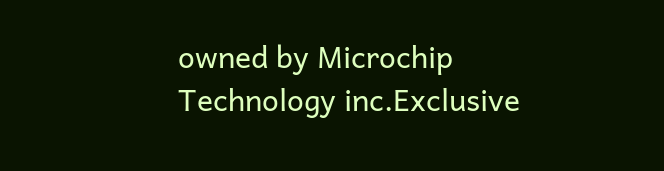owned by Microchip Technology inc.Exclusive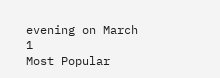evening on March 1
Most Popular